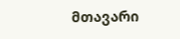მთავარი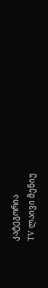კატეგორია
TV ლაივი მენიუ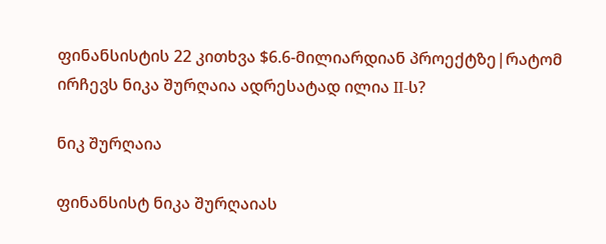ფინანსისტის 22 კითხვა $6.6-მილიარდიან პროექტზე|რატომ ირჩევს ნიკა შურღაია ადრესატად ილია II-ს?

ნიკ შურღაია

ფინანსისტ ნიკა შურღაიას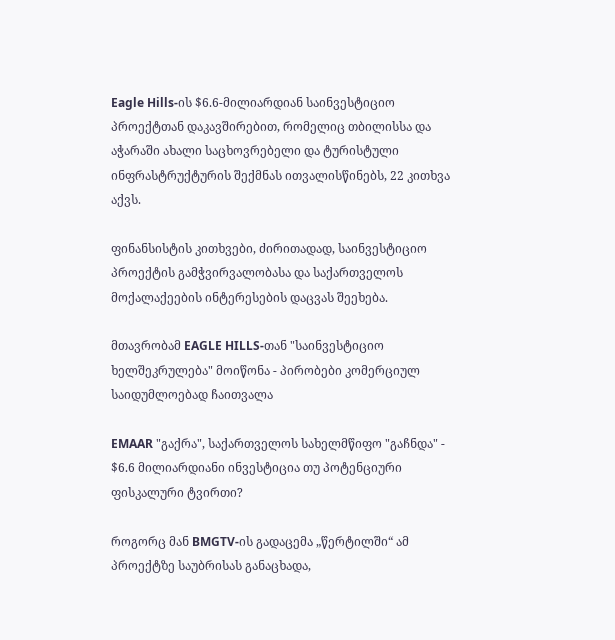Eagle Hills-ის $6.6-მილიარდიან საინვესტიციო პროექტთან დაკავშირებით, რომელიც თბილისსა და აჭარაში ახალი საცხოვრებელი და ტურისტული ინფრასტრუქტურის შექმნას ითვალისწინებს, 22 კითხვა აქვს.

ფინანსისტის კითხვები, ძირითადად, საინვესტიციო პროექტის გამჭვირვალობასა და საქართველოს მოქალაქეების ინტერესების დაცვას შეეხება.

მთავრობამ EAGLE HILLS-თან "საინვესტიციო ხელშეკრულება" მოიწონა - პირობები კომერციულ საიდუმლოებად ჩაითვალა

EMAAR "გაქრა", საქართველოს სახელმწიფო "გაჩნდა" - $6.6 მილიარდიანი ინვესტიცია თუ პოტენციური ფისკალური ტვირთი?

როგორც მან BMGTV-ის გადაცემა „წერტილში“ ამ პროექტზე საუბრისას განაცხადა,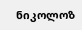ნიკოლოზ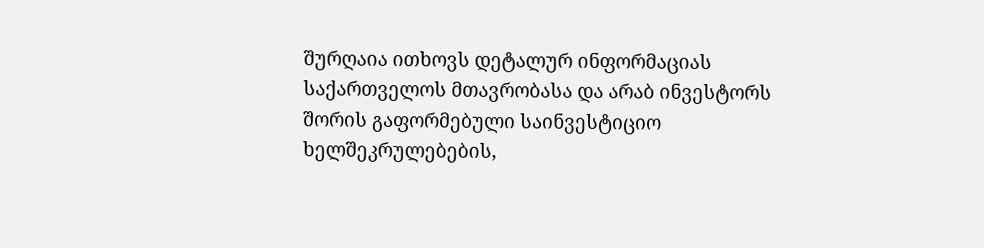შურღაია ითხოვს დეტალურ ინფორმაციას საქართველოს მთავრობასა და არაბ ინვესტორს შორის გაფორმებული საინვესტიციო ხელშეკრულებების,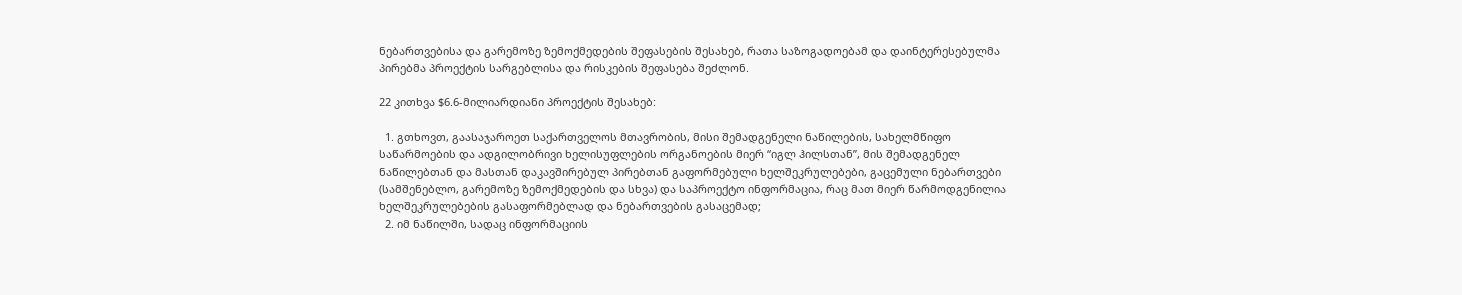ნებართვებისა და გარემოზე ზემოქმედების შეფასების შესახებ, რათა საზოგადოებამ და დაინტერესებულმა პირებმა პროექტის სარგებლისა და რისკების შეფასება შეძლონ.

22 კითხვა $6.6-მილიარდიანი პროექტის შესახებ:

  1. გთხოვთ, გაასაჯაროეთ საქართველოს მთავრობის, მისი შემადგენელი ნაწილების, სახელმწიფო საწარმოების და ადგილობრივი ხელისუფლების ორგანოების მიერ “იგლ ჰილსთან”, მის შემადგენელ ნაწილებთან და მასთან დაკავშირებულ პირებთან გაფორმებული ხელშეკრულებები, გაცემული ნებართვები (სამშენებლო, გარემოზე ზემოქმედების და სხვა) და საპროექტო ინფორმაცია, რაც მათ მიერ წარმოდგენილია ხელშეკრულებების გასაფორმებლად და ნებართვების გასაცემად;
  2. იმ ნაწილში, სადაც ინფორმაციის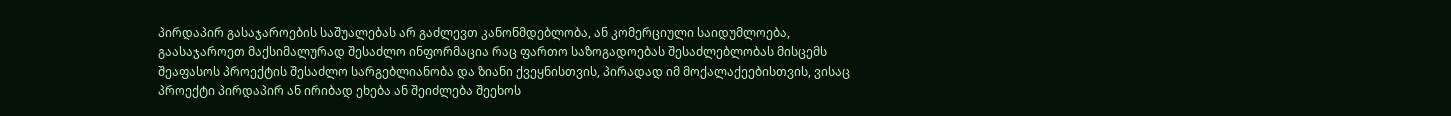პირდაპირ გასაჯაროების საშუალებას არ გაძლევთ კანონმდებლობა, ან კომერციული საიდუმლოება, გაასაჯაროეთ მაქსიმალურად შესაძლო ინფორმაცია რაც ფართო საზოგადოებას შესაძლებლობას მისცემს შეაფასოს პროექტის შესაძლო სარგებლიანობა და ზიანი ქვეყნისთვის, პირადად იმ მოქალაქეებისთვის, ვისაც პროექტი პირდაპირ ან ირიბად ეხება ან შეიძლება შეეხოს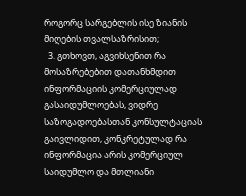როგორც სარგებლის ისე ზიანის მიღების თვალსაზრისით;
  3. გთხოვთ, აგვიხსენით რა მოსაზრებებით დათანხმდით ინფორმაციის კომერციულად გასაიდუმლოებას, ვიდრე საზოგადოებასთან კონსულტაციას გაივლიდით, კონკრეტულად რა ინფორმაცია არის კომერციულ საიდუმლო და მთლიანი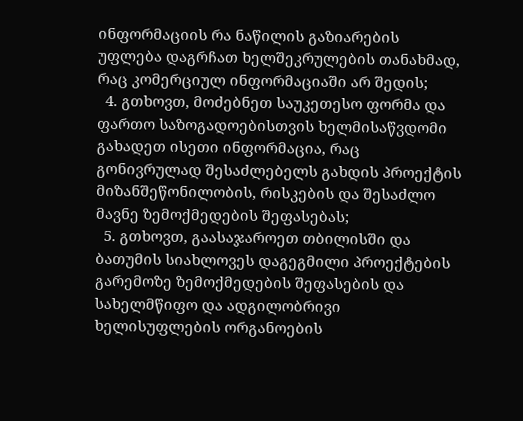ინფორმაციის რა ნაწილის გაზიარების უფლება დაგრჩათ ხელშეკრულების თანახმად, რაც კომერციულ ინფორმაციაში არ შედის;
  4. გთხოვთ, მოძებნეთ საუკეთესო ფორმა და ფართო საზოგადოებისთვის ხელმისაწვდომი გახადეთ ისეთი ინფორმაცია, რაც გონივრულად შესაძლებელს გახდის პროექტის მიზანშეწონილობის, რისკების და შესაძლო მავნე ზემოქმედების შეფასებას;
  5. გთხოვთ, გაასაჯაროეთ თბილისში და ბათუმის სიახლოვეს დაგეგმილი პროექტების გარემოზე ზემოქმედების შეფასების და სახელმწიფო და ადგილობრივი ხელისუფლების ორგანოების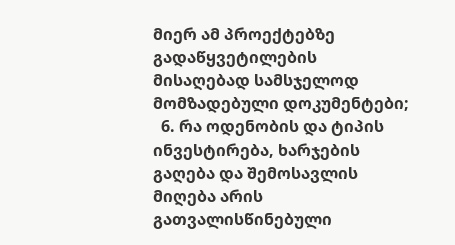მიერ ამ პროექტებზე გადაწყვეტილების მისაღებად სამსჯელოდ მომზადებული დოკუმენტები;
  6. რა ოდენობის და ტიპის ინვესტირება, ხარჯების გაღება და შემოსავლის მიღება არის გათვალისწინებული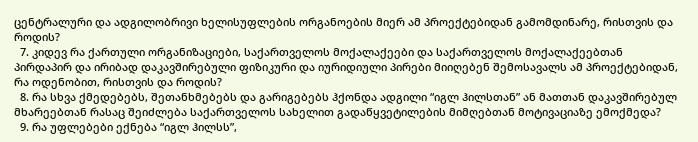ცენტრალური და ადგილობრივი ხელისუფლების ორგანოების მიერ ამ პროექტებიდან გამომდინარე, რისთვის და როდის?
  7. კიდევ რა ქართული ორგანიზაციები, საქართველოს მოქალაქეები და საქართველოს მოქალაქეებთან პირდაპირ და ირიბად დაკავშირებული ფიზიკური და იურიდიული პირები მიიღებენ შემოსავალს ამ პროექტებიდან, რა ოდენობით, რისთვის და როდის?
  8. რა სხვა ქმედებებს, შეთანხმებებს და გარიგებებს ჰქონდა ადგილი “იგლ ჰილსთან” ან მათთან დაკავშირებულ მხარეებთან რასაც შეიძლება საქართველოს სახელით გადაწყვეტილების მიმღებთან მოტივაციაზე ემოქმედა?
  9. რა უფლებები ექნება “იგლ ჰილსს”,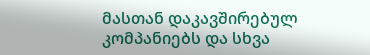მასთან დაკავშირებულ კომპანიებს და სხვა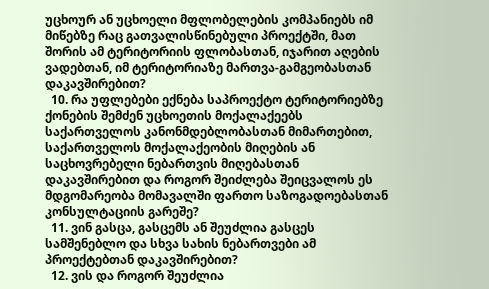უცხოურ ან უცხოელი მფლობელების კომპანიებს იმ მიწებზე რაც გათვალისწინებული პროექტში, მათ შორის ამ ტერიტორიის ფლობასთან, იჯარით აღების ვადებთან, იმ ტერიტორიაზე მართვა-გამგეობასთან დაკავშირებით?
  10. რა უფლებები ექნება საპროექტო ტერიტორიებზე ქონების შემძენ უცხოეთის მოქალაქეებს საქართველოს კანონმდებლობასთან მიმართებით, საქართველოს მოქალაქეობის მიღების ან საცხოვრებელი ნებართვის მიღებასთან დაკავშირებით და როგორ შეიძლება შეიცვალოს ეს მდგომარეობა მომავალში ფართო საზოგადოებასთან კონსულტაციის გარეშე?
  11. ვინ გასცა, გასცემს ან შეუძლია გასცეს სამშენებლო და სხვა სახის ნებართვები ამ პროექტებთან დაკავშირებით?
  12. ვის და როგორ შეუძლია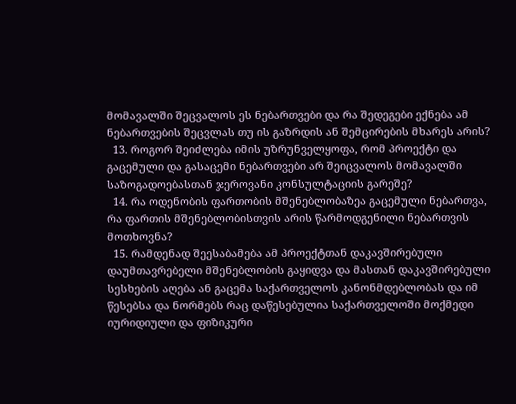მომავალში შეცვალოს ეს ნებართვები და რა შედეგები ექნება ამ ნებართვების შეცვლას თუ ის გაზრდის ან შემცირების მხარეს არის?
  13. როგორ შეიძლება იმის უზრუნველყოფა, რომ პროექტი და გაცემული და გასაცემი ნებართვები არ შეიცვალოს მომავალში საზოგადოებასთან ჯეროვანი კონსულტაციის გარეშე?
  14. რა ოდენობის ფართობის მშენებლობაზეა გაცემული ნებართვა, რა ფართის მშენებლობისთვის არის წარმოდგენილი ნებართვის მოთხოვნა?
  15. რამდენად შეესაბამება ამ პროექტთან დაკავშირებული დაუმთავრებელი მშენებლობის გაყიდვა და მასთან დაკავშირებული სესხების აღება ან გაცემა საქართველოს კანონმდებლობას და იმ წესებსა და ნორმებს რაც დაწესებულია საქართველოში მოქმედი იურიდიული და ფიზიკური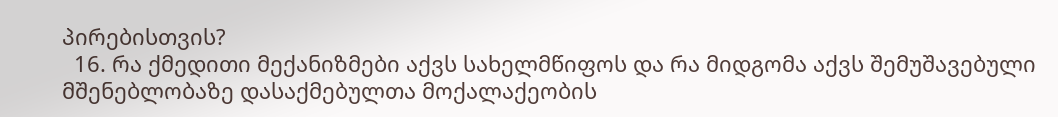პირებისთვის?
  16. რა ქმედითი მექანიზმები აქვს სახელმწიფოს და რა მიდგომა აქვს შემუშავებული მშენებლობაზე დასაქმებულთა მოქალაქეობის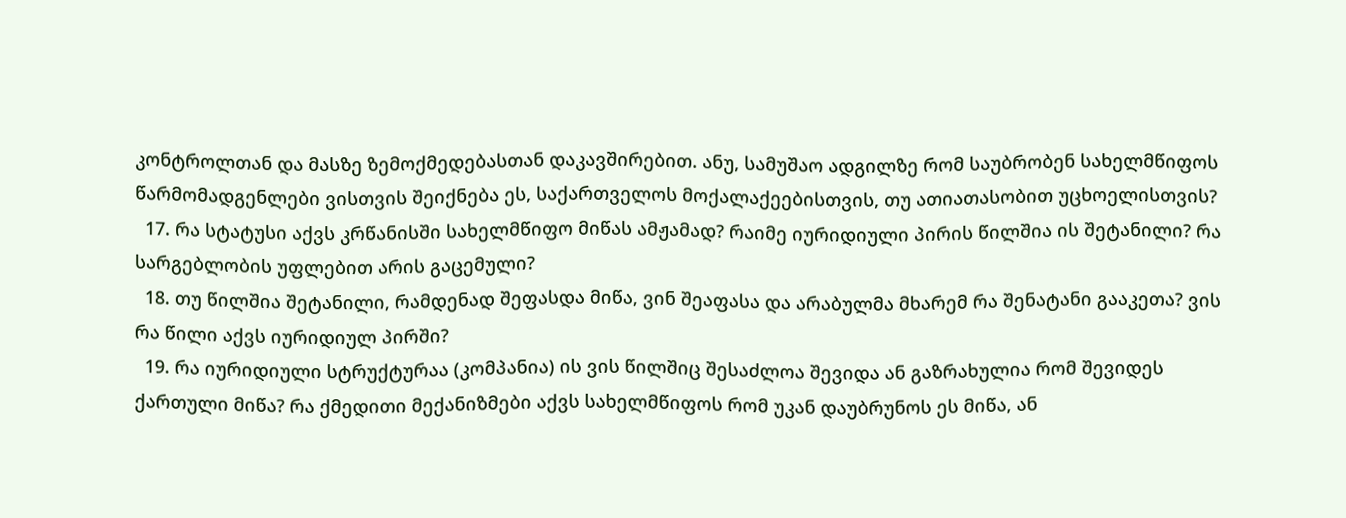კონტროლთან და მასზე ზემოქმედებასთან დაკავშირებით. ანუ, სამუშაო ადგილზე რომ საუბრობენ სახელმწიფოს წარმომადგენლები ვისთვის შეიქნება ეს, საქართველოს მოქალაქეებისთვის, თუ ათიათასობით უცხოელისთვის?
  17. რა სტატუსი აქვს კრწანისში სახელმწიფო მიწას ამჟამად? რაიმე იურიდიული პირის წილშია ის შეტანილი? რა სარგებლობის უფლებით არის გაცემული?
  18. თუ წილშია შეტანილი, რამდენად შეფასდა მიწა, ვინ შეაფასა და არაბულმა მხარემ რა შენატანი გააკეთა? ვის რა წილი აქვს იურიდიულ პირში?
  19. რა იურიდიული სტრუქტურაა (კომპანია) ის ვის წილშიც შესაძლოა შევიდა ან გაზრახულია რომ შევიდეს ქართული მიწა? რა ქმედითი მექანიზმები აქვს სახელმწიფოს რომ უკან დაუბრუნოს ეს მიწა, ან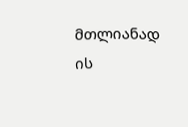მთლიანად ის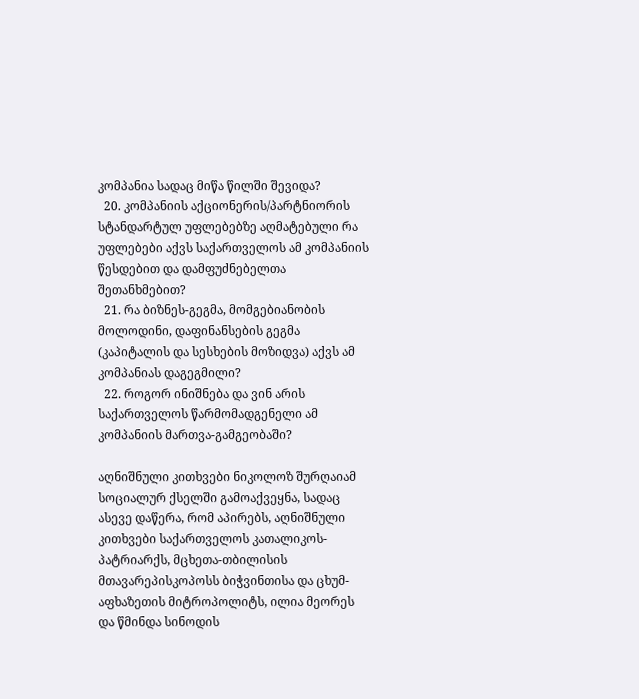კომპანია სადაც მიწა წილში შევიდა?
  20. კომპანიის აქციონერის/პარტნიორის სტანდარტულ უფლებებზე აღმატებული რა უფლებები აქვს საქართველოს ამ კომპანიის წესდებით და დამფუძნებელთა შეთანხმებით?
  21. რა ბიზნეს-გეგმა, მომგებიანობის მოლოდინი, დაფინანსების გეგმა (კაპიტალის და სესხების მოზიდვა) აქვს ამ კომპანიას დაგეგმილი?
  22. როგორ ინიშნება და ვინ არის საქართველოს წარმომადგენელი ამ კომპანიის მართვა-გამგეობაში?

აღნიშნული კითხვები ნიკოლოზ შურღაიამ სოციალურ ქსელში გამოაქვეყნა, სადაც ასევე დაწერა, რომ აპირებს, აღნიშნული კითხვები საქართველოს კათალიკოს-პატრიარქს, მცხეთა-თბილისის მთავარეპისკოპოსს ბიჭვინთისა და ცხუმ-აფხაზეთის მიტროპოლიტს, ილია მეორეს და წმინდა სინოდის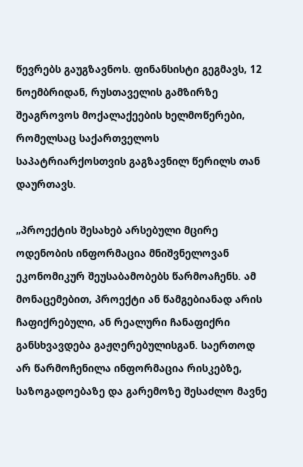წევრებს გაუგზავნოს. ფინანსისტი გეგმავს, 12 ნოემბრიდან, რუსთაველის გამზირზე შეაგროვოს მოქალაქეების ხელმოწერები, რომელსაც საქართველოს საპატრიარქოსთვის გაგზავნილ წერილს თან დაურთავს.

„პროექტის შესახებ არსებული მცირე ოდენობის ინფორმაცია მნიშვნელოვან ეკონომიკურ შეუსაბამობებს წარმოაჩენს. ამ მონაცემებით, პროექტი ან წამგებიანად არის ჩაფიქრებული, ან რეალური ჩანაფიქრი განსხვავდება გაჟღერებულისგან. საერთოდ არ წარმოჩენილა ინფორმაცია რისკებზე, საზოგადოებაზე და გარემოზე შესაძლო მავნე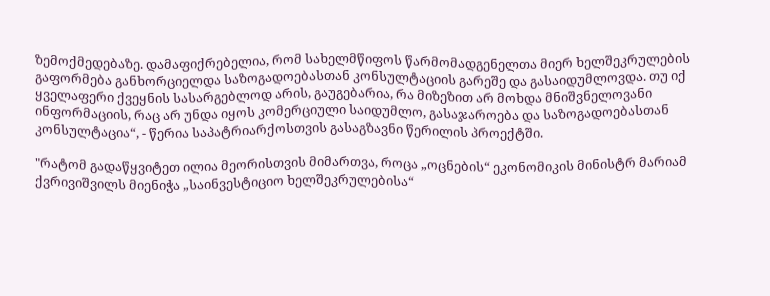ზემოქმედებაზე. დამაფიქრებელია, რომ სახელმწიფოს წარმომადგენელთა მიერ ხელშეკრულების გაფორმება განხორციელდა საზოგადოებასთან კონსულტაციის გარეშე და გასაიდუმლოვდა. თუ იქ ყველაფერი ქვეყნის სასარგებლოდ არის, გაუგებარია, რა მიზეზით არ მოხდა მნიშვნელოვანი ინფორმაციის, რაც არ უნდა იყოს კომერციული საიდუმლო, გასაჯაროება და საზოგადოებასთან კონსულტაცია“, - წერია საპატრიარქოსთვის გასაგზავნი წერილის პროექტში.

"რატომ გადაწყვიტეთ ილია მეორისთვის მიმართვა, როცა „ოცნების“ ეკონომიკის მინისტრ მარიამ ქვრივიშვილს მიენიჭა „საინვესტიციო ხელშეკრულებისა“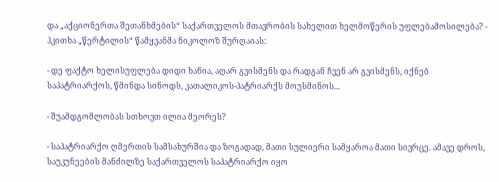და „აქციონერთა შეთანხმების“ საქართველოს მთავრობის სახელით ხელმოწერის უფლებამოსილება? - ჰკითხა „წერტილის“ წამყვანმა ნიკოლოზ შურღაიას:

- დე ფაქტო ხელისუფლება დიდი ხანია, აღარ გვისმენს და რადგან ჩვენ არ გვისმენს, იქნებ საპატრიარქოს, წმინდა სინოდს, კათალიკოს-პატრიარქს მოუსმინოს...

- შუამდგომლობას სთხოვთ ილია მეორეს?

- საპატრიარქო ღმერთის სამსახურშია და ზოგადად, მათი სულიერი სამყაროა მათი სივრცე. ამავე დროს, საუკუნეების მანძილზე საქართველოს საპატრიარქო იყო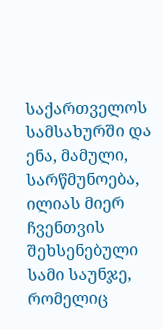საქართველოს სამსახურში და ენა, მამული, სარწმუნოება, ილიას მიერ ჩვენთვის შეხსენებული სამი საუნჯე, რომელიც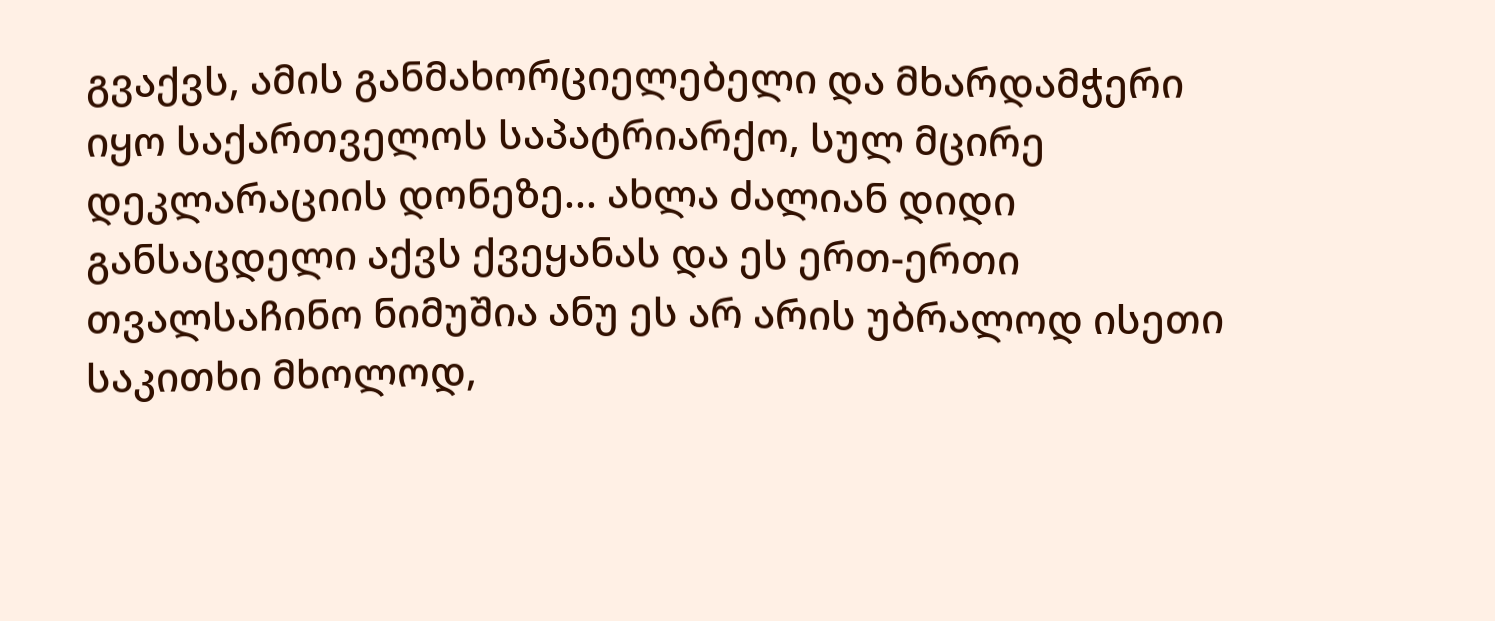გვაქვს, ამის განმახორციელებელი და მხარდამჭერი იყო საქართველოს საპატრიარქო, სულ მცირე დეკლარაციის დონეზე... ახლა ძალიან დიდი განსაცდელი აქვს ქვეყანას და ეს ერთ-ერთი თვალსაჩინო ნიმუშია ანუ ეს არ არის უბრალოდ ისეთი საკითხი მხოლოდ,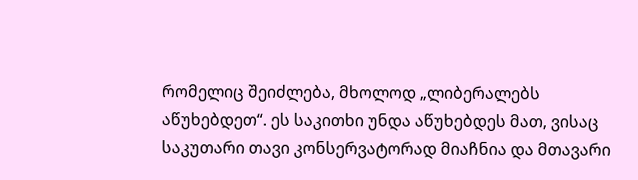რომელიც შეიძლება, მხოლოდ „ლიბერალებს აწუხებდეთ“. ეს საკითხი უნდა აწუხებდეს მათ, ვისაც საკუთარი თავი კონსერვატორად მიაჩნია და მთავარი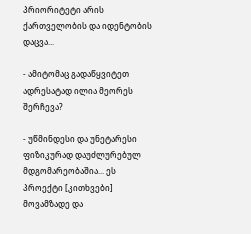პრიორიტეტი არის ქართველობის და იდენტობის დაცვა...

- ამიტომაც გადაწყვიტეთ ადრესატად ილია მეორეს შერჩევა?

- უწმინდესი და უნეტარესი ფიზიკურად დაუძლურებულ მდგომარეობაშია... ეს პროექტი [კითხვები] მოვამზადე და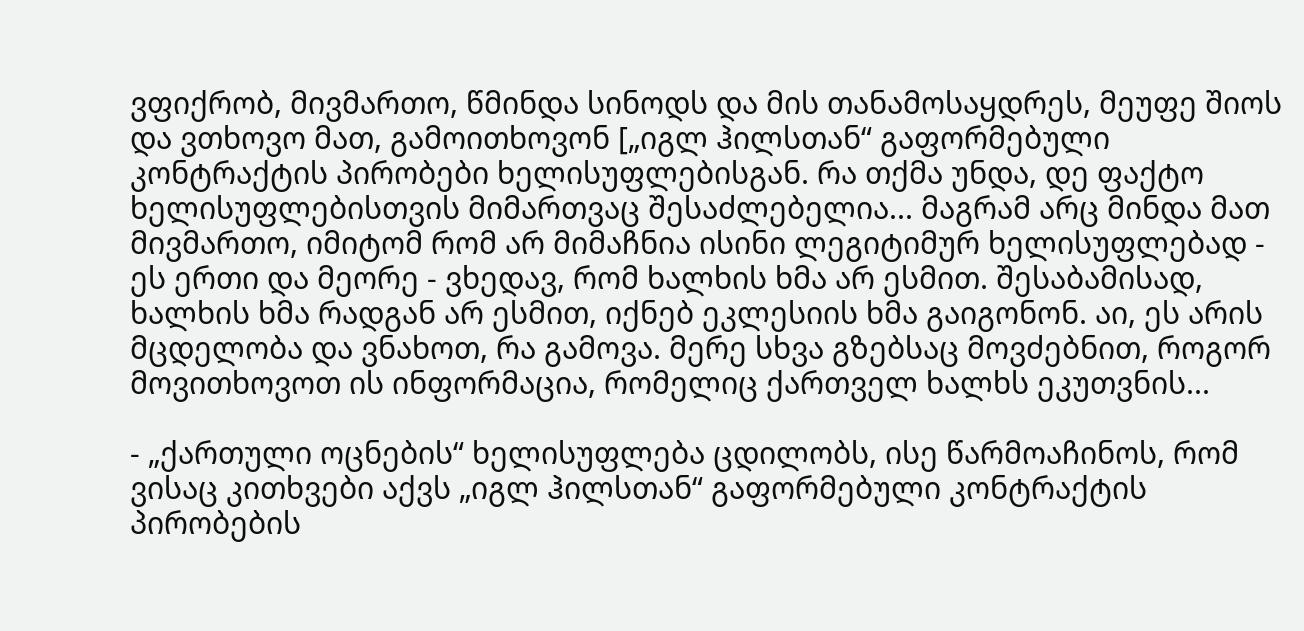ვფიქრობ, მივმართო, წმინდა სინოდს და მის თანამოსაყდრეს, მეუფე შიოს და ვთხოვო მათ, გამოითხოვონ [„იგლ ჰილსთან“ გაფორმებული კონტრაქტის პირობები ხელისუფლებისგან. რა თქმა უნდა, დე ფაქტო ხელისუფლებისთვის მიმართვაც შესაძლებელია... მაგრამ არც მინდა მათ მივმართო, იმიტომ რომ არ მიმაჩნია ისინი ლეგიტიმურ ხელისუფლებად - ეს ერთი და მეორე - ვხედავ, რომ ხალხის ხმა არ ესმით. შესაბამისად, ხალხის ხმა რადგან არ ესმით, იქნებ ეკლესიის ხმა გაიგონონ. აი, ეს არის მცდელობა და ვნახოთ, რა გამოვა. მერე სხვა გზებსაც მოვძებნით, როგორ მოვითხოვოთ ის ინფორმაცია, რომელიც ქართველ ხალხს ეკუთვნის...

- „ქართული ოცნების“ ხელისუფლება ცდილობს, ისე წარმოაჩინოს, რომ ვისაც კითხვები აქვს „იგლ ჰილსთან“ გაფორმებული კონტრაქტის პირობების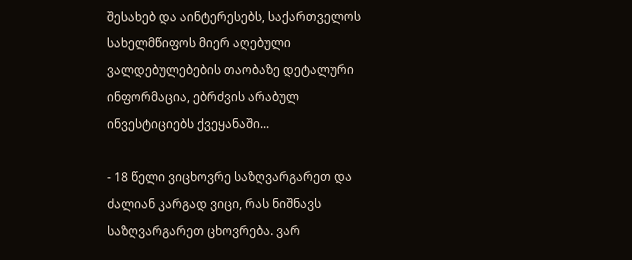შესახებ და აინტერესებს, საქართველოს სახელმწიფოს მიერ აღებული ვალდებულებების თაობაზე დეტალური ინფორმაცია, ებრძვის არაბულ ინვესტიციებს ქვეყანაში...

- 18 წელი ვიცხოვრე საზღვარგარეთ და ძალიან კარგად ვიცი, რას ნიშნავს საზღვარგარეთ ცხოვრება. ვარ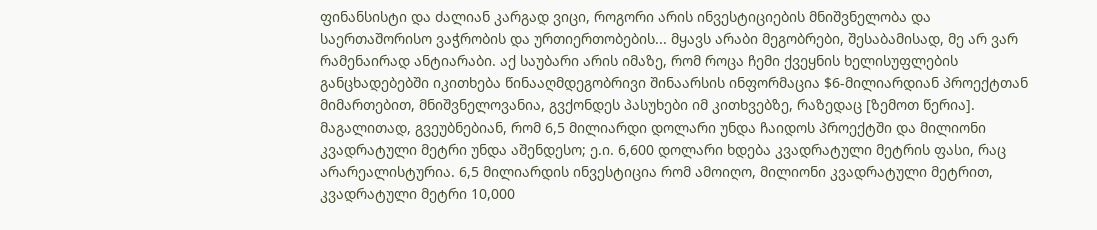ფინანსისტი და ძალიან კარგად ვიცი, როგორი არის ინვესტიციების მნიშვნელობა და საერთაშორისო ვაჭრობის და ურთიერთობების... მყავს არაბი მეგობრები, შესაბამისად, მე არ ვარ რამენაირად ანტიარაბი. აქ საუბარი არის იმაზე, რომ როცა ჩემი ქვეყნის ხელისუფლების განცხადებებში იკითხება წინააღმდეგობრივი შინაარსის ინფორმაცია $6-მილიარდიან პროექტთან მიმართებით, მნიშვნელოვანია, გვქონდეს პასუხები იმ კითხვებზე, რაზედაც [ზემოთ წერია]. მაგალითად, გვეუბნებიან, რომ 6,5 მილიარდი დოლარი უნდა ჩაიდოს პროექტში და მილიონი კვადრატული მეტრი უნდა აშენდესო; ე.ი. 6,600 დოლარი ხდება კვადრატული მეტრის ფასი, რაც არარეალისტურია. 6,5 მილიარდის ინვესტიცია რომ ამოიღო, მილიონი კვადრატული მეტრით, კვადრატული მეტრი 10,000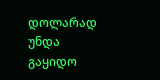დოლარად უნდა გაყიდო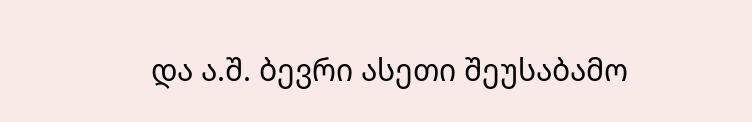და ა.შ. ბევრი ასეთი შეუსაბამო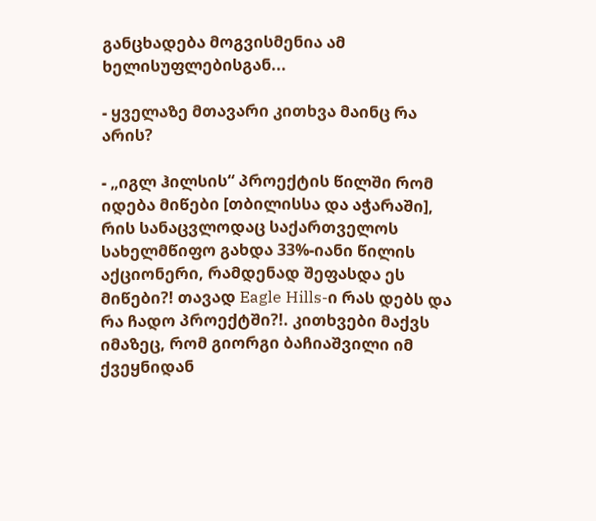განცხადება მოგვისმენია ამ ხელისუფლებისგან...

- ყველაზე მთავარი კითხვა მაინც რა არის?

- „იგლ ჰილსის“ პროექტის წილში რომ იდება მიწები [თბილისსა და აჭარაში], რის სანაცვლოდაც საქართველოს სახელმწიფო გახდა 33%-იანი წილის აქციონერი, რამდენად შეფასდა ეს მიწები?! თავად Eagle Hills-ი რას დებს და რა ჩადო პროექტში?!. კითხვები მაქვს იმაზეც, რომ გიორგი ბაჩიაშვილი იმ ქვეყნიდან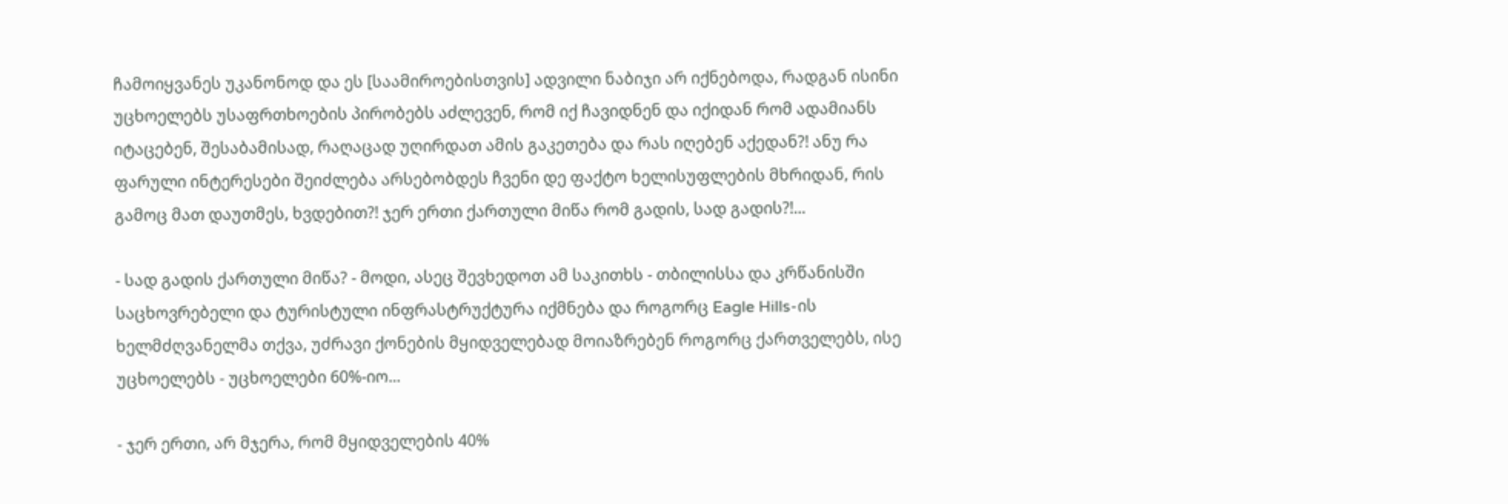ჩამოიყვანეს უკანონოდ და ეს [საამიროებისთვის] ადვილი ნაბიჯი არ იქნებოდა, რადგან ისინი უცხოელებს უსაფრთხოების პირობებს აძლევენ, რომ იქ ჩავიდნენ და იქიდან რომ ადამიანს იტაცებენ, შესაბამისად, რაღაცად უღირდათ ამის გაკეთება და რას იღებენ აქედან?! ანუ რა ფარული ინტერესები შეიძლება არსებობდეს ჩვენი დე ფაქტო ხელისუფლების მხრიდან, რის გამოც მათ დაუთმეს, ხვდებით?! ჯერ ერთი ქართული მიწა რომ გადის, სად გადის?!...

- სად გადის ქართული მიწა? - მოდი, ასეც შევხედოთ ამ საკითხს - თბილისსა და კრწანისში საცხოვრებელი და ტურისტული ინფრასტრუქტურა იქმნება და როგორც Eagle Hills-ის ხელმძღვანელმა თქვა, უძრავი ქონების მყიდველებად მოიაზრებენ როგორც ქართველებს, ისე უცხოელებს - უცხოელები 60%-იო...

- ჯერ ერთი, არ მჯერა, რომ მყიდველების 40%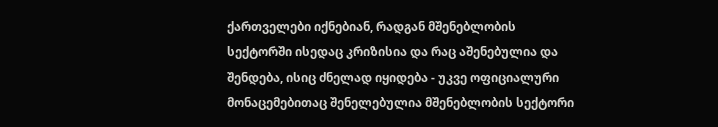ქართველები იქნებიან, რადგან მშენებლობის სექტორში ისედაც კრიზისია და რაც აშენებულია და შენდება, ისიც ძნელად იყიდება - უკვე ოფიციალური მონაცემებითაც შენელებულია მშენებლობის სექტორი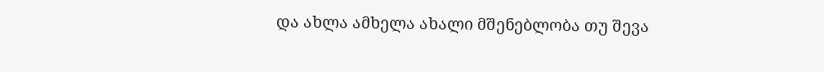და ახლა ამხელა ახალი მშენებლობა თუ შევა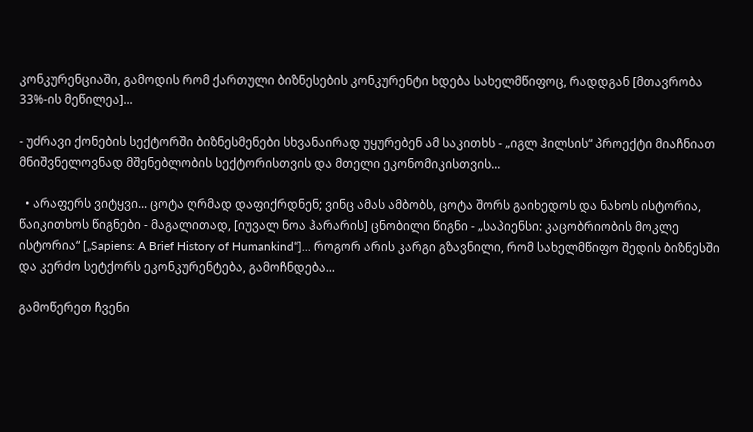კონკურენციაში, გამოდის რომ ქართული ბიზნესების კონკურენტი ხდება სახელმწიფოც, რადდგან [მთავრობა 33%-ის მეწილეა]...

- უძრავი ქონების სექტორში ბიზნესმენები სხვანაირად უყურებენ ამ საკითხს - „იგლ ჰილსის“ პროექტი მიაჩნიათ მნიშვნელოვნად მშენებლობის სექტორისთვის და მთელი ეკონომიკისთვის...

  • არაფერს ვიტყვი... ცოტა ღრმად დაფიქრდნენ; ვინც ამას ამბობს, ცოტა შორს გაიხედოს და ნახოს ისტორია, წაიკითხოს წიგნები - მაგალითად, [იუვალ ნოა ჰარარის] ცნობილი წიგნი - „საპიენსი: კაცობრიობის მოკლე ისტორია“ [„Sapiens: A Brief History of Humankind“]... როგორ არის კარგი გზავნილი, რომ სახელმწიფო შედის ბიზნესში და კერძო სეტქორს ეკონკურენტება, გამოჩნდება...

გამოწერეთ ჩვენი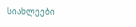სიახლეები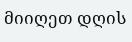მიიღეთ დღის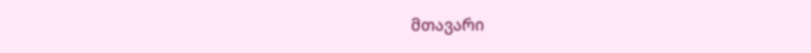მთავარი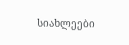სიახლეები